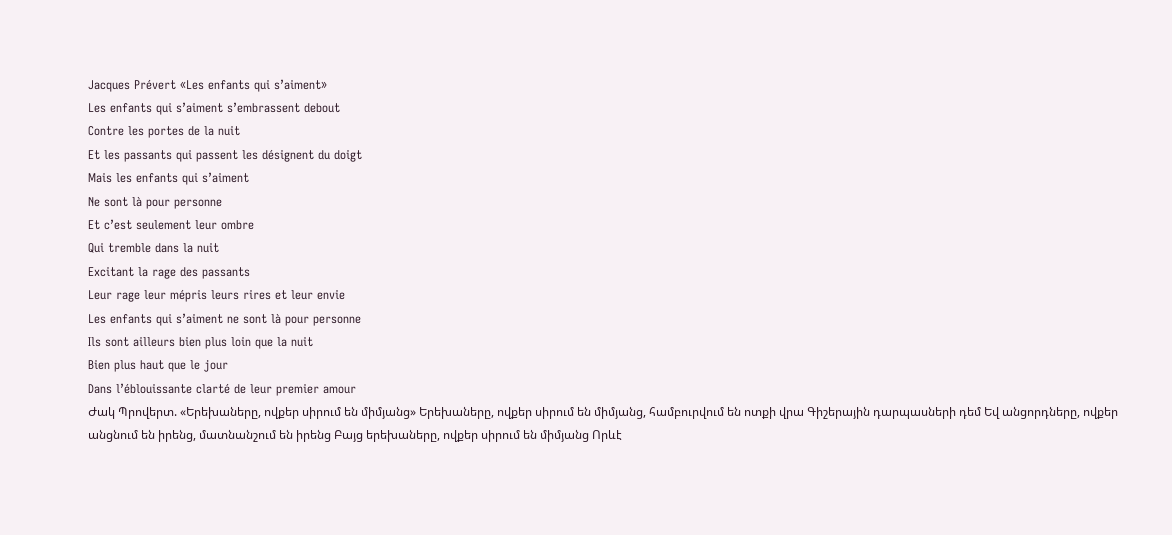Jacques Prévert «Les enfants qui s’aiment»
Les enfants qui s’aiment s’embrassent debout
Contre les portes de la nuit
Et les passants qui passent les désignent du doigt
Mais les enfants qui s’aiment
Ne sont là pour personne
Et c’est seulement leur ombre
Qui tremble dans la nuit
Excitant la rage des passants
Leur rage leur mépris leurs rires et leur envie
Les enfants qui s’aiment ne sont là pour personne
Ils sont ailleurs bien plus loin que la nuit
Bien plus haut que le jour
Dans l’éblouissante clarté de leur premier amour
Ժակ Պրովերտ. «Երեխաները, ովքեր սիրում են միմյանց» Երեխաները, ովքեր սիրում են միմյանց, համբուրվում են ոտքի վրա Գիշերային դարպասների դեմ Եվ անցորդները, ովքեր անցնում են իրենց, մատնանշում են իրենց Բայց երեխաները, ովքեր սիրում են միմյանց Որևէ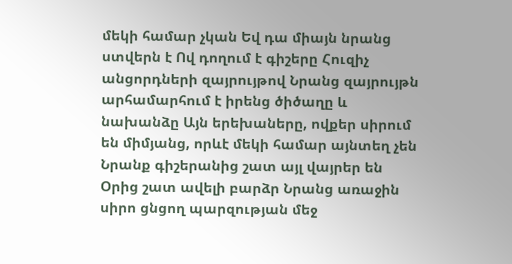մեկի համար չկան Եվ դա միայն նրանց ստվերն է Ով դողում է գիշերը Հուզիչ անցորդների զայրույթով Նրանց զայրույթն արհամարհում է իրենց ծիծաղը և նախանձը Այն երեխաները, ովքեր սիրում են միմյանց, որևէ մեկի համար այնտեղ չեն Նրանք գիշերանից շատ այլ վայրեր են Օրից շատ ավելի բարձր Նրանց առաջին սիրո ցնցող պարզության մեջ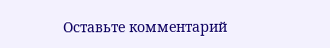Оставьте комментарий